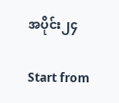အပိုင်း၂၄

Start from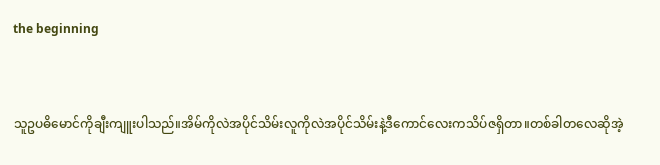the beginning


သူဥပဓိမောင်ကိုချီးကျူးပါသည်။အိမ်ကိုလဲအပိုင်သိမ်းလူကိုလဲအပိုင်သိမ်းနဲ့ဒီကောင်လေးကသိပ်ဇရှိတာ။တစ်ခါတလေဆိုအဲ့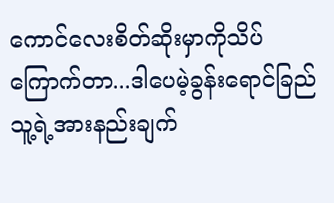ကောင်လေးစိတ်ဆိုးမှာကိုသိပ်ကြောက်တာ...ဒါပေမဲ့ခွန်းရောင်ခြည်သူ့ရဲ့အားနည်းချက်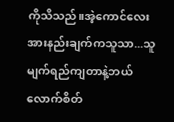ကိုသိသည်။အဲ့ကောင်လေးအားနည်းချက်ကသူသာ...သူမျက်ရည်ကျတာနဲ့ဘယ်လောက်စိတ်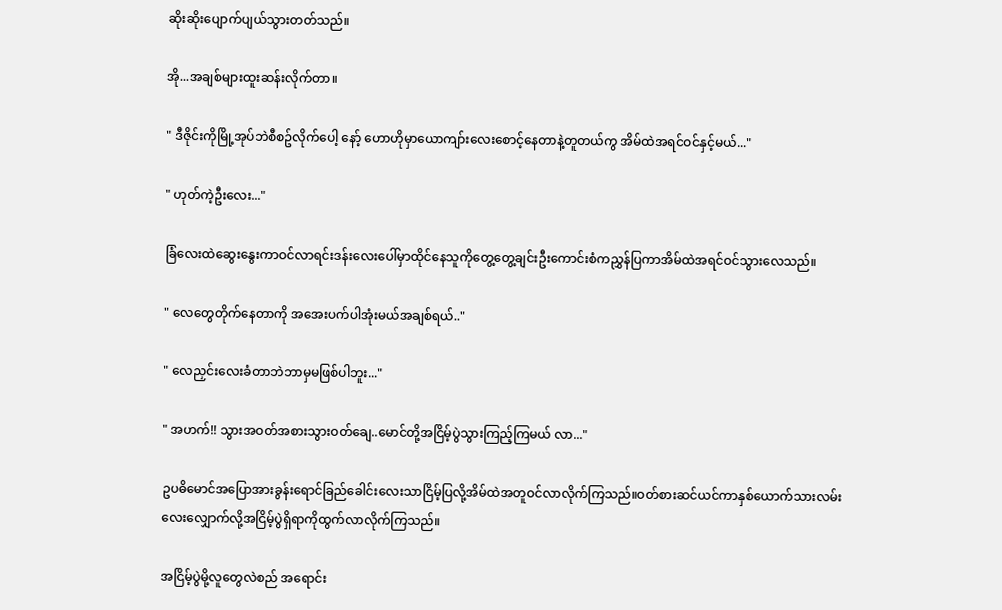ဆိုးဆိုးပျောက်ပျယ်သွားတတ်သည်။

အို...အချစ်များထူးဆန်းလိုက်တာ။

" ဒီဇိုင်းကိုမြို့အုပ်ဘဲစီစဥ်လိုက်ပေါ့ နော့် ဟောဟိုမှာယောကျာ်းလေးစောင့်နေတာနဲ့တူတယ်ကွ အိမ်ထဲအရင်ဝင်နှင့်မယ်..."

" ဟုတ်ကဲ့ဦးလေး..."

ခြံလေးထဲဆွေးနွေးကာဝင်လာရင်းဒန်းလေးပေါ်မှာထိုင်နေသူကိုတွေ့တွေ့ချင်းဦးကောင်းစံကညွှန်ပြကာအိမ်ထဲအရင်ဝင်သွားလေသည်။

" လေတွေတိုက်နေတာကို အအေးပက်ပါအုံးမယ်အချစ်ရယ်.."

" လေညှင်းလေးခံတာဘဲဘာမှမဖြစ်ပါဘူး..."

" အဟက်!! သွားအဝတ်အစားသွားဝတ်ချေ..မောင်တို့အငြိမ့်ပွဲသွားကြည့်ကြမယ် လာ..."

ဥပဓိမောင်အပြောအားခွန်းရောင်ခြည်ခေါင်းလေးသာငြိမ့်ပြလို့အိမ်ထဲအတူဝင်လာလိုက်ကြသည်။ဝတ်စားဆင်ယင်ကာနှစ်ယောက်သားလမ်းလေးလျှောက်လို့အငြိမ့်ပွဲရှိရာကိုထွက်လာလိုက်ကြသည်။

အငြိမ့်ပွဲမို့လူတွေလဲစည် အရောင်း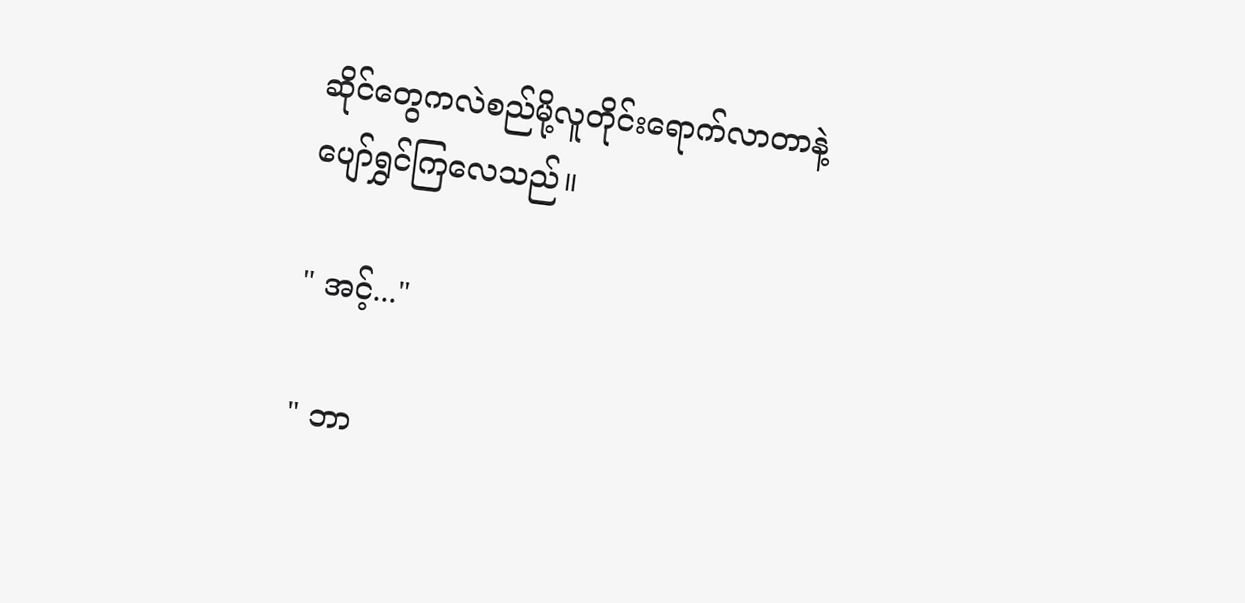ဆိုင်တွေကလဲစည်မို့လူတိုင်းရောက်လာတာနဲ့ပျော်ရွှင်ကြလေသည်။

" အင့်..."

" ဘာ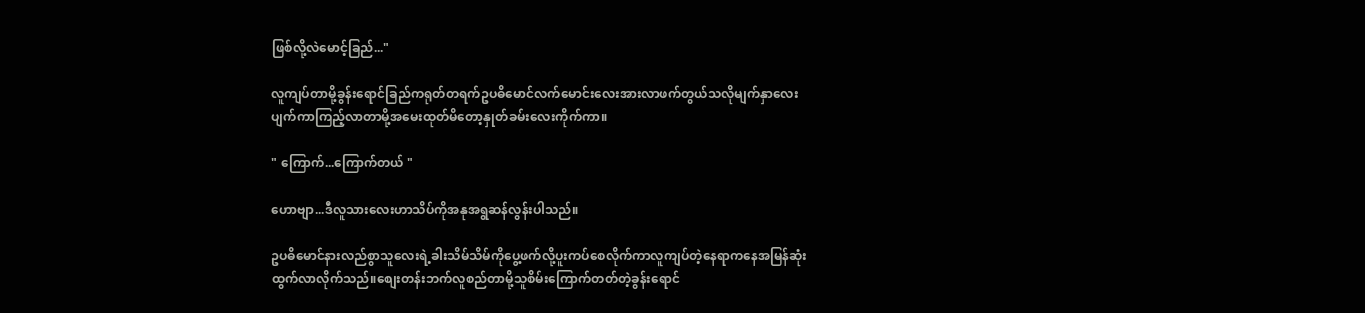ဖြစ်လို့လဲမောင့်ခြည်..."

လူကျပ်တာမို့ခွန်းရောင်ခြည်ကရုတ်တရက်ဥပဓိမောင်လက်မောင်းလေးအားလာဖက်တွယ်သလိုမျက်နှာလေးပျက်ကာကြည့်လာတာမို့အမေးထုတ်မိတော့နှုတ်ခမ်းလေးကိုက်ကာ။

" ကြောက်...ကြောက်တယ် "

ဟောဗျာ...ဒီလူသားလေးဟာသိပ်ကိုအနုအရွဆန်လွန်းပါသည်။

ဥပဓိမောင်နားလည်စွာသူလေးရဲ့ခါးသိမ်သိမ်ကိုပွေ့ဖက်လို့ပူးကပ်စေလိုက်ကာလူကျပ်တဲ့နေရာကနေအမြန်ဆုံးထွက်လာလိုက်သည်။စျေးတန်းဘက်လူစည်တာမို့သူစိမ်းကြောက်တတ်တဲ့ခွန်းရောင်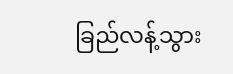ခြည်လန့်သွား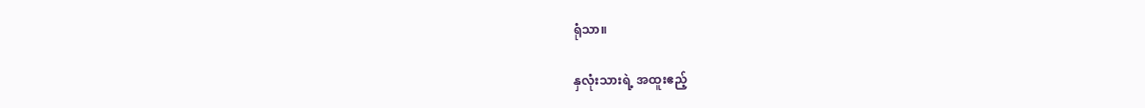ရုံသာ။

နှလုံးသားရဲ့ အထူးဧည့်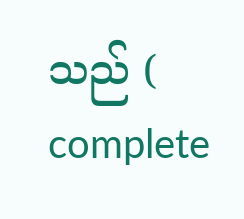သည် ( complete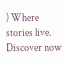) Where stories live. Discover now